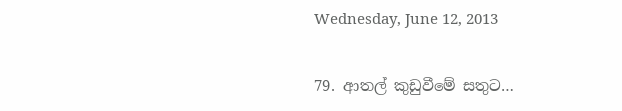Wednesday, June 12, 2013

79. ආතල් කුඩුවීමේ සතුට…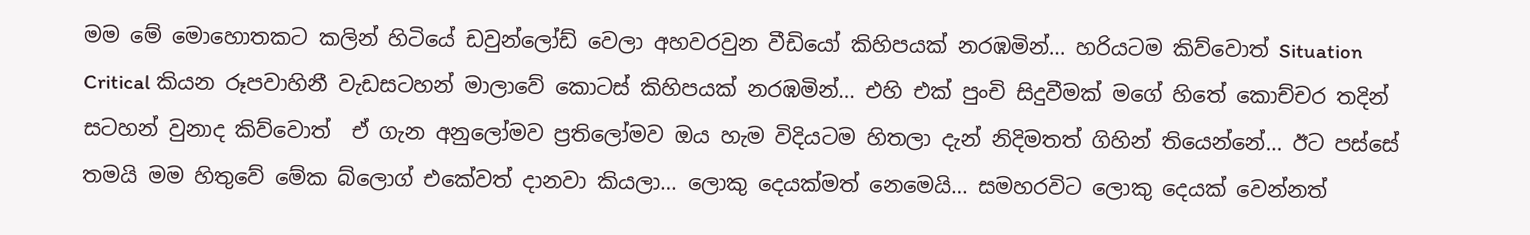මම මේ මොහොතකට කලින් හිටියේ ඩවුන්ලෝඩ් වෙලා අහවරවුන වීඩියෝ කිහිපයක් නරඹමින්… හරියටම කිව්වොත් Situation Critical කියන රූපවාහිනී වැඩසටහන් මාලාවේ කොටස් කිහිපයක් නරඹමින්… එහි එක් පුංචි සිදුවීමක් මගේ හිතේ කොච්චර තදින් සටහන් වුනාද කිව්වොත්  ඒ ගැන අනුලෝමව ප්‍රතිලෝමව ඔය හැම විදියටම හිතලා දැන් නිදිමතත් ගිහින් තියෙන්නේ… ඊට පස්සේ තමයි මම හිතුවේ මේක බ්ලොග් එකේවත් දානවා කියලා… ලොකු දෙයක්මත් නෙමෙයි… සමහරවිට ලොකු දෙයක් වෙන්නත්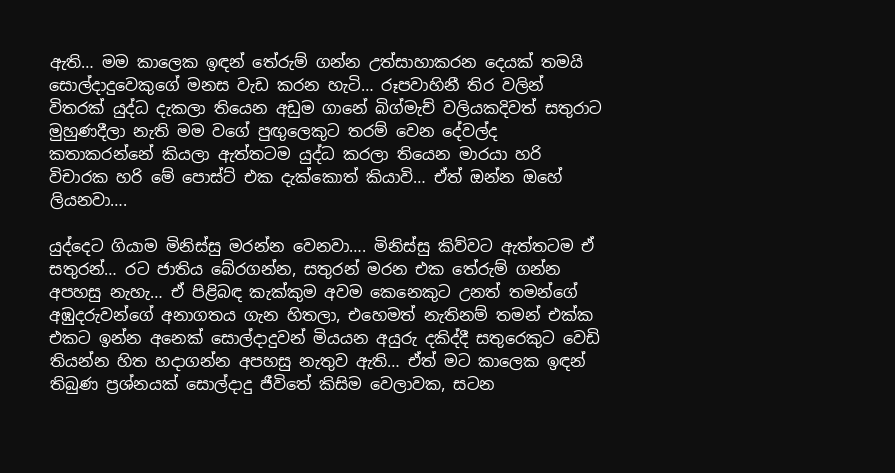ඇති… මම කාලෙක ඉඳන් තේරුම් ගන්න උත්සාහාකරන දෙයක් තමයි සොල්දාදුවෙකුගේ මනස වැඩ කරන හැටි… රූපවාහිනී තිර වලින් විතරක් යුද්ධ දැකලා තියෙන අඩුම ගානේ බිග්මැච් වලියකදිවත් සතුරාට මුහුණදීලා නැති මම වගේ පුඟුලෙකුට තරම් වෙන දේවල්ද කතාකරන්නේ කියලා ඇත්තටම යුද්ධ කරලා තියෙන මාරයා හරි විචාරක හරි මේ පොස්ට් එක දැක්කොත් කියාවි… ඒත් ඔන්න ඔහේ ලියනවා….

යුද්දෙට ගියාම මිනිස්සු මරන්න වෙනවා…. මිනිස්සු කිව්වට ඇත්තටම ඒ සතුරන්… රට ජාතිය බේරගන්න, සතුරන් මරන එක තේරුම් ගන්න අපහසු නැහැ… ඒ පිළිබඳ කැක්කුම අවම කෙනෙකුට උනත් තමන්ගේ අඹුදරුවන්ගේ අනාගතය ගැන හිතලා, එහෙමත් නැතිනම් තමන් එක්ක එකට ඉන්න අනෙක් සොල්දාදුවන් මියයන අයුරු දකිද්දී සතුරෙකුට වෙඩි තියන්න හිත හදාගන්න අපහසු නැතුව ඇති… ඒත් මට කාලෙක ඉඳන් තිබුණ ප්‍රශ්නයක් සොල්දාදු ජීවිතේ කිසිම වෙලාවක, සටන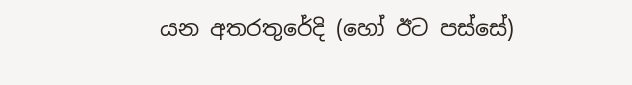යන අතරතුරේදි (හෝ ඊට පස්සේ)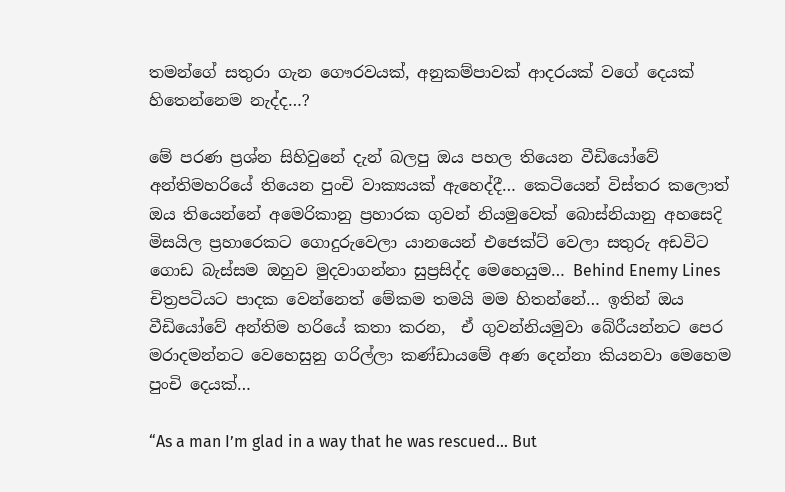තමන්ගේ සතුරා ගැන ගෞරවයක්, අනුකම්පාවක් ආදරයක් වගේ දෙයක් හිතෙන්නෙම නැද්ද…?

මේ පරණ ප්‍රශ්න සිහිවුනේ දැන් බලපු ඔය පහල තියෙන වීඩියෝවේ අන්තිමහරියේ තියෙන පුංචි වාක්‍යයක් ඇහෙද්දී… කෙටියෙන් විස්තර කලොත් ඔය තියෙන්නේ අමෙරිකානු ප්‍රහාරක ගුවන් නියමුවෙක් බොස්නියානු අහසෙදි මිසයිල ප්‍රහාරෙකට ගොදුරුවෙලා යානයෙන් එජෙක්ට් වෙලා සතුරු අඩවිට ගොඩ බැස්සම ඔහුව මුදවාගන්නා සුප්‍රසිද්ද මෙහෙයුම… Behind Enemy Lines චිත්‍රපටියට පාදක වෙන්නෙත් මේකම තමයි මම හිතන්නේ… ඉතින් ඔය වීඩියෝවේ අන්තිම හරියේ කතා කරන,  ඒ ගුවන්නියමුවා බේරීයන්නට පෙර මරාදමන්නට වෙහෙසුනු ගරිල්ලා කණ්ඩායමේ අණ දෙන්නා කියනවා මෙහෙම පුංචි දෙයක්…

“As a man I’m glad in a way that he was rescued… But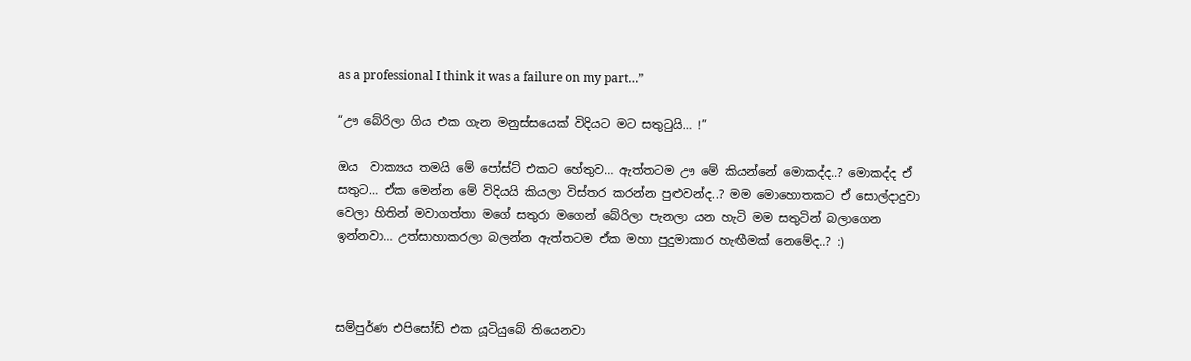as a professional I think it was a failure on my part…”

“ඌ බේරිලා ගිය එක ගැන මනුස්සයෙක් විදියට මට සතුටුයි… !”

ඔය  වාක්‍යය තමයි මේ පෝස්ට් එකට හේතුව… ඇත්තටම ඌ මේ කියන්නේ මොකද්ද..? මොකද්ද ඒ සතුට… ඒක මෙන්න මේ විදියයි කියලා විස්තර කරන්න පුළුවන්ද..? මම මොහොතකට ඒ සොල්දාදුවා වෙලා හිතින් මවාගත්තා මගේ සතුරා මගෙන් බේරිලා පැනලා යන හැටි මම සතුටින් බලාගෙන ඉන්නවා… උත්සාහාකරලා බලන්න ඇත්තටම ඒක මහා පුදුමාකාර හැඟීමක් නෙමේද..? :)



සම්පුර්ණ එපිසෝඩ් එක යූටියුබේ තියෙනවා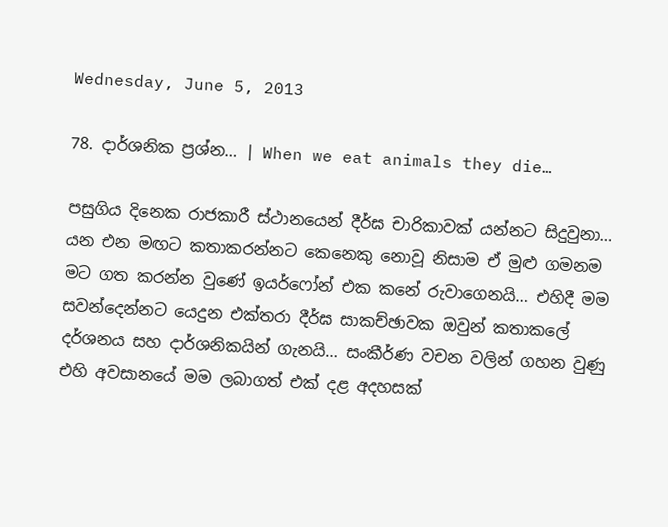Wednesday, June 5, 2013

78. දාර්ශනික ප්‍රශ්න… | When we eat animals they die…

පසුගිය දිනෙක රාජකාරී ස්ථානයෙන් දීර්ඝ චාරිකාවක් යන්නට සිදුවුනා… යන එන මඟට කතාකරන්නට කෙනෙකු නොවූ නිසාම ඒ මුළු ගමනම මට ගත කරන්න වුණේ ඉයර්ෆෝන් එක කනේ රුවාගෙනයි… එහිදී මම සවන්දෙන්නට යෙදුන එක්තරා දීර්ඝ සාකච්ඡාවක ඔවුන් කතාකලේ දර්ශනය සහ දාර්ශනිකයින් ගැනයි… සංකීර්ණ වචන වලින් ගහන වුණු එහි අවසානයේ මම ලබාගත් එක් දළ අදහසක්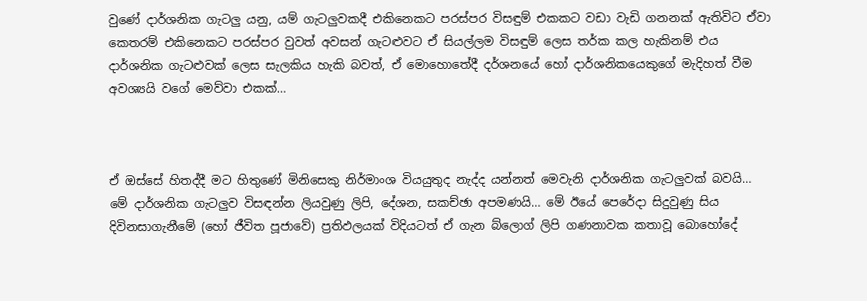වුණේ දාර්ශනික ගැටලු යනු, යම් ගැටලුවකදී එකිනෙකට පරස්පර විසඳුම් එකකට වඩා වැඩි ගනනක් ඇතිවිට ඒවා කෙතරම් එකිනෙකට පරස්පර වුවත් අවසන් ගැටළුවට ඒ සියල්ලම විසඳුම් ලෙස තර්ක කල හැකිනම් එය දාර්ශනික ගැටළුවක් ලෙස සැලකිය හැකි බවත්, ඒ මොහොතේදී දර්ශනයේ හෝ දාර්ශනිකයෙකුගේ මැදිහත් වීම අවශ්‍යයි වගේ මෙව්වා එකක්…



ඒ ඔස්සේ හිතද්දී මට හිතුණේ මිනිසෙකු නිර්මාංශ වියයුතුද නැද්ද යන්නත් මෙවැනි දාර්ශනික ගැටලුවක් බවයි… මේ දාර්ශනික ගැටලුව විසඳන්න ලියවුණු ලිපි, දේශන, සකච්ඡා අපමණයි… මේ ඊයේ පෙරේදා සිදුවුණු සිය දිවිනසාගැනීමේ (හෝ ජීවිත පූජාවේ) ප්‍රතිඵලයක් විදියටත් ඒ ගැන බ්ලොග් ලිපි ගණනාවක කතාවූ බොහෝදේ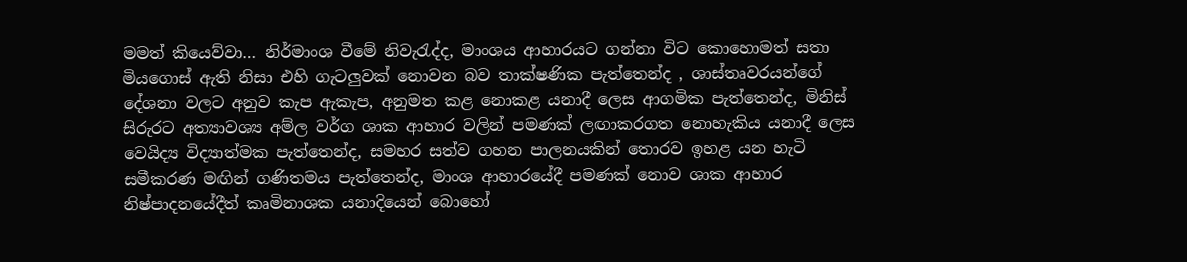මමත් කියෙව්වා… නිර්මාංශ වීමේ නිවැරැද්ද, මාංශය ආහාරයට ගන්නා විට කොහොමත් සතා මියගොස් ඇති නිසා එහි ගැටලුවක් නොවන බව තාක්ෂණික පැත්තෙන්ද , ශාස්තෘවරයන්ගේ දේශනා වලට අනුව කැප ඇකැප, අනුමත කළ නොකළ යනාදී ලෙස ආගමික පැත්තෙන්ද, මිනිස් සිරුරට අත්‍යාවශ්‍ය අම්ල වර්ග ශාක ආහාර වලින් පමණක් ලඟාකරගත නොහැකිය යනාදී ලෙස වෙයිද්‍ය විද්‍යාත්මක පැත්තෙන්ද, සමහර සත්ව ගහන පාලනයකින් තොරව ඉහළ යන හැටි සමීකරණ මඟින් ගණිතමය පැත්තෙන්ද, මාංශ ආහාරයේදී පමණක් නොව ශාක ආහාර නිෂ්පාදනයේදීත් කෘමිනාශක යනාදියෙන් බොහෝ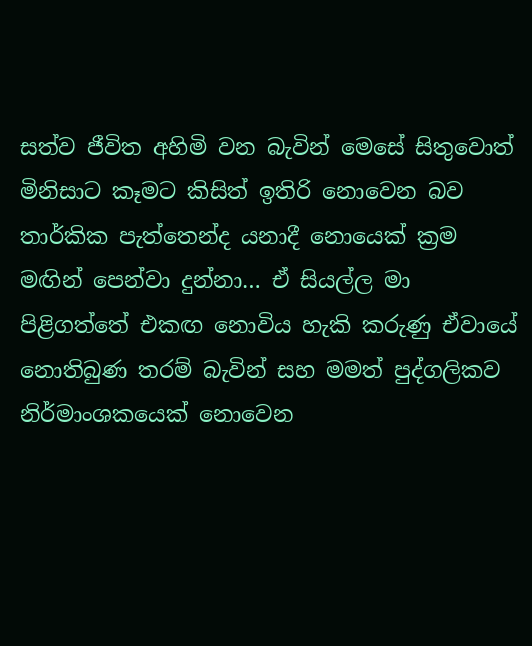සත්ව ජීවිත අහිමි වන බැවින් මෙසේ සිතුවොත් මිනිසාට කෑමට කිසිත් ඉතිරි නොවෙන බව තාර්කික පැත්තෙන්ද යනාදී නොයෙක් ක්‍රම මඟින් පෙන්වා දුන්නා… ඒ සියල්ල මා පිළිගත්තේ එකඟ නොවිය හැකි කරුණු ඒවායේ නොතිබුණ තරම් බැවින් සහ මමත් පුද්ගලිකව නිර්මාංශකයෙක් නොවෙන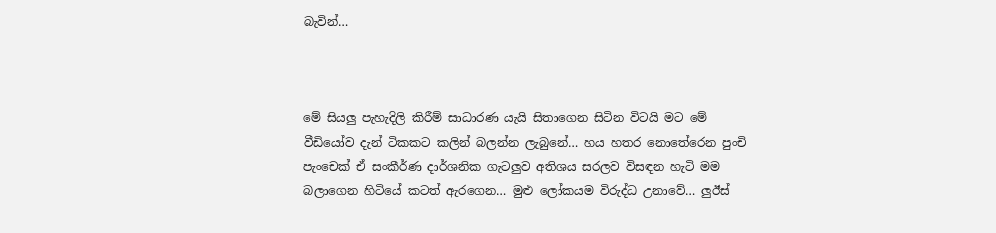බැවින්…



මේ සියලු පැහැදිලි කිරීම් සාධාරණ යැයි සිතාගෙන සිටින විටයි මට මේ වීඩියෝව දැන් ටිකකට කලින් බලන්න ලැබුනේ… හය හතර නොතේරෙන පුංචි පැංචෙක් ඒ සංකීර්ණ දාර්ශනික ගැටලුව අතිශය සරලව විසඳන හැටි මම බලාගෙන හිටියේ කටත් ඇරගෙන… මුළු ලෝකයම විරුද්ධ උනාවේ… ලුඊස්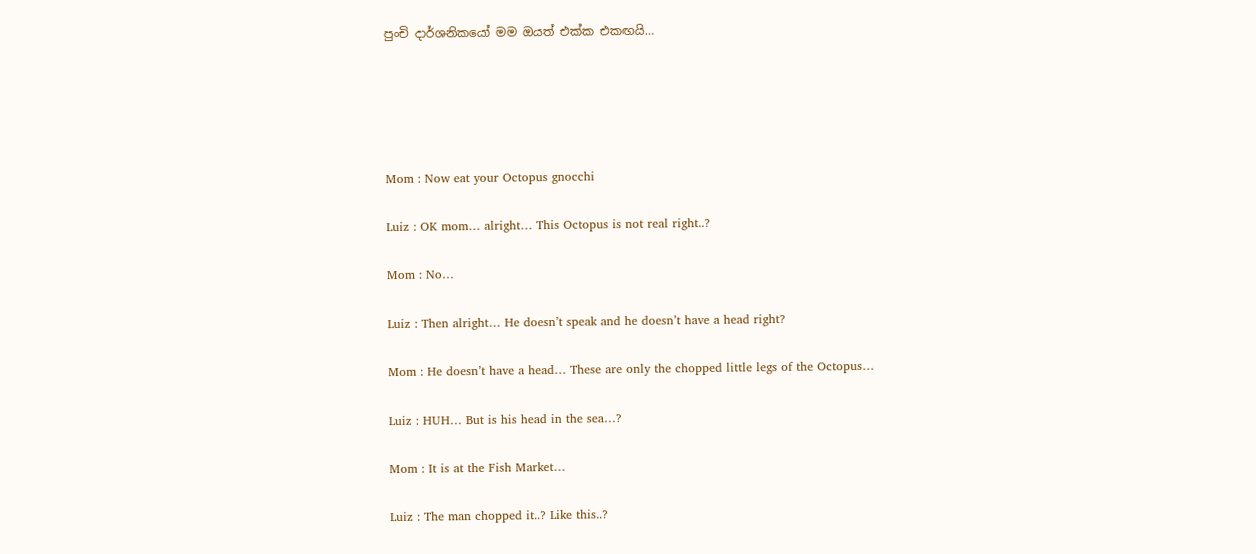පුංචි දාර්ශනිකයෝ මම ඔයත් එක්ක එකඟයි…





Mom : Now eat your Octopus gnocchi

Luiz : OK mom… alright… This Octopus is not real right..?

Mom : No…

Luiz : Then alright… He doesn’t speak and he doesn’t have a head right?

Mom : He doesn’t have a head… These are only the chopped little legs of the Octopus…

Luiz : HUH… But is his head in the sea…?

Mom : It is at the Fish Market…

Luiz : The man chopped it..? Like this..?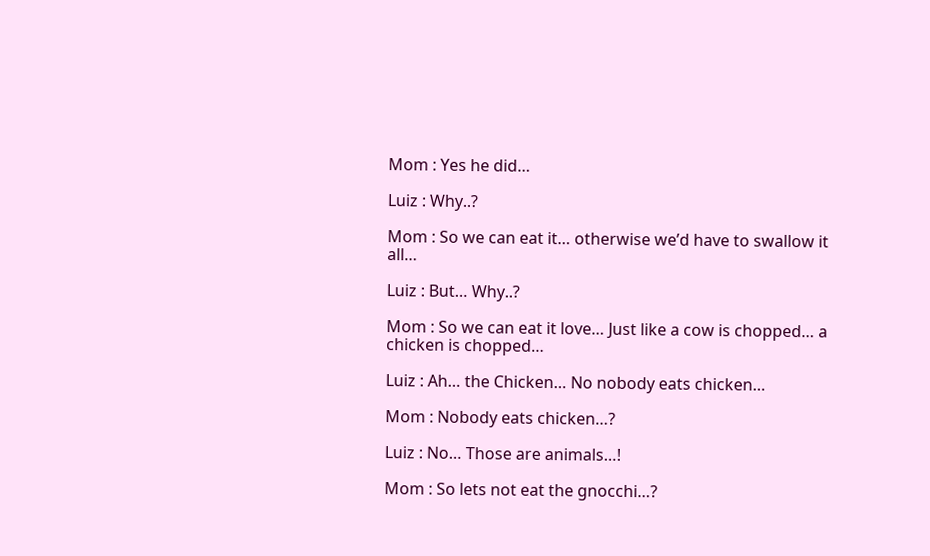Mom : Yes he did…

Luiz : Why..?

Mom : So we can eat it… otherwise we’d have to swallow it all…

Luiz : But… Why..?

Mom : So we can eat it love… Just like a cow is chopped… a chicken is chopped…

Luiz : Ah… the Chicken… No nobody eats chicken…

Mom : Nobody eats chicken…?

Luiz : No… Those are animals…!

Mom : So lets not eat the gnocchi…?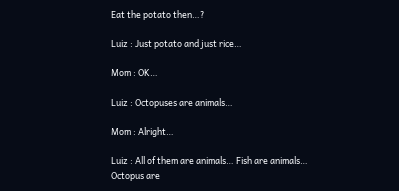Eat the potato then…?

Luiz : Just potato and just rice…

Mom : OK…

Luiz : Octopuses are animals…

Mom : Alright…

Luiz : All of them are animals… Fish are animals… Octopus are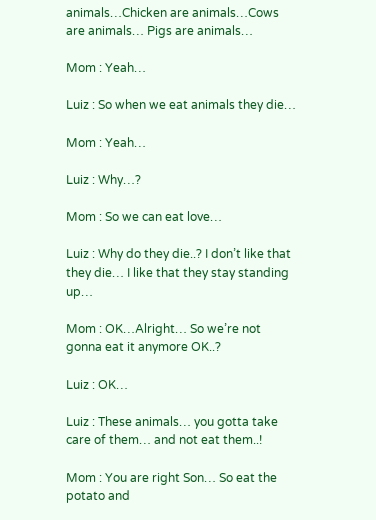animals…Chicken are animals…Cows are animals… Pigs are animals…

Mom : Yeah…

Luiz : So when we eat animals they die…

Mom : Yeah…

Luiz : Why…?

Mom : So we can eat love…

Luiz : Why do they die..? I don’t like that they die… I like that they stay standing up…

Mom : OK…Alright… So we’re not gonna eat it anymore OK..?

Luiz : OK…

Luiz : These animals… you gotta take care of them… and not eat them..!

Mom : You are right Son… So eat the potato and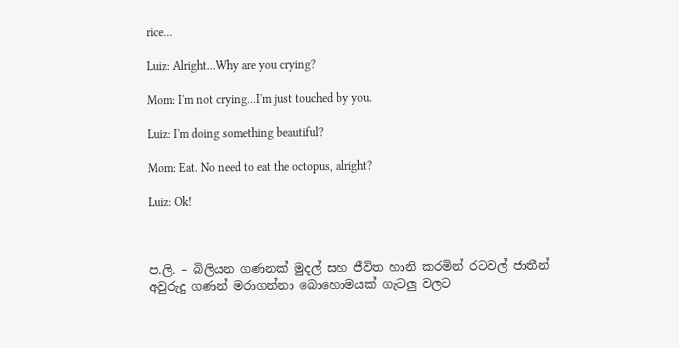rice…

Luiz: Alright...Why are you crying?

Mom: I'm not crying...I'm just touched by you.

Luiz: I'm doing something beautiful?

Mom: Eat. No need to eat the octopus, alright?

Luiz: Ok!



ප.ලි. – බිලියන ගණනක් මුදල් සහ ජීවිත හානි කරමින් රටවල් ජාතීන් අවුරුදු ගණන් මරාගන්නා බොහොමයක් ගැටලු වලට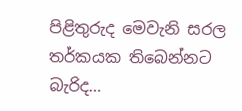පිළිතුරුද මෙවැනි සරල තර්කයක තිබෙන්නට බැරිද…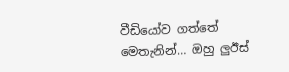වීඩියෝව ගත්තේ මෙතැනින්… ඔහු ලුඊස්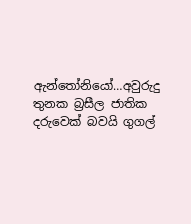ඇන්තෝනියෝ…අවුරුදු තුනක බ්‍රසීල ජාතික දරුවෙක් බවයි ගුගල්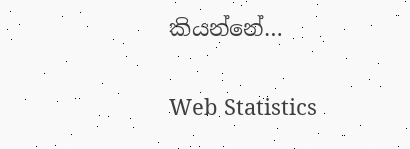කියන්නේ…

Web Statistics